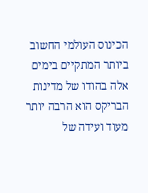הכינוס העולמי החשוב ביותר המתקיים בימים אלה בהודו של מדינות הבריקס הוא הרבה יותר מעוד ועידה של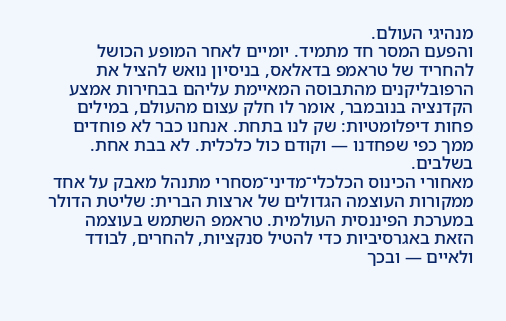מנהיגי העולם.
והפעם המסר חד מתמיד. יומיים לאחר המופע הכושל להחריד של טראמפ בדאלאס, בניסיון נואש להציל את הרפובליקנים מהתבוסה המאיימת עליהם בבחירות אמצע הקדנציה בנובמבר, אומר לו חלק עצום מהעולם, במילים פחות דיפלומטיות: שק לנו בתחת. אנחנו כבר לא פוחדים ממך כפי שפחדנו — וקודם כול כלכלית. לא בבת אחת. בשלבים.
מאחורי הכינוס הכלכלי־מדיני־מסחרי מתנהל מאבק על אחד ממקורות העוצמה הגדולים של ארצות הברית: שליטת הדולר במערכת הפיננסית העולמית. טראמפ השתמש בעוצמה הזאת באגרסיביות כדי להטיל סנקציות, להחרים, לבודד ולאיים — ובכך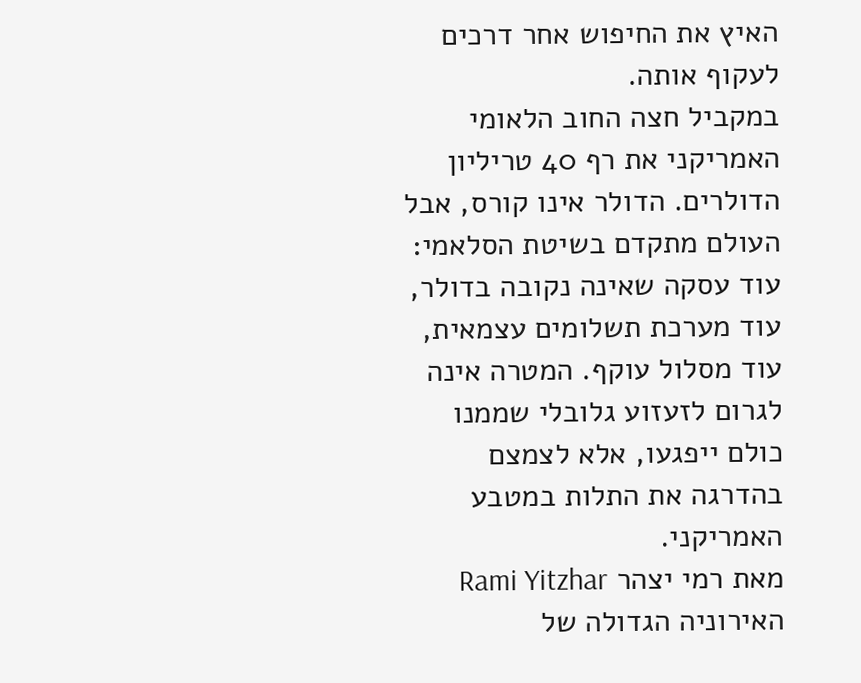האיץ את החיפוש אחר דרכים לעקוף אותה.
במקביל חצה החוב הלאומי האמריקני את רף 40 טריליון הדולרים. הדולר אינו קורס, אבל העולם מתקדם בשיטת הסלאמי: עוד עסקה שאינה נקובה בדולר, עוד מערכת תשלומים עצמאית, עוד מסלול עוקף. המטרה אינה לגרום לזעזוע גלובלי שממנו כולם ייפגעו, אלא לצמצם בהדרגה את התלות במטבע האמריקני.
מאת רמי יצהר Rami Yitzhar
האירוניה הגדולה של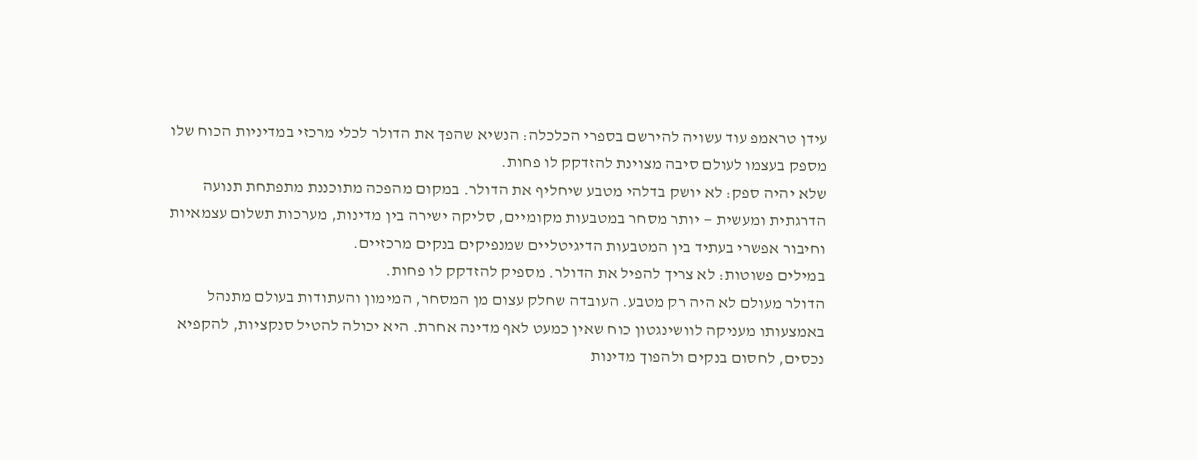עידן טראמפ עוד עשויה להירשם בספרי הכלכלה: הנשיא שהפך את הדולר לכלי מרכזי במדיניות הכוח שלו מספק בעצמו לעולם סיבה מצוינת להזדקק לו פחות.
שלא יהיה ספק: לא יושק בדלהי מטבע שיחליף את הדולר. במקום מהפכה מתוכננת מתפתחת תנועה הדרגתית ומעשית — יותר מסחר במטבעות מקומיים, סליקה ישירה בין מדינות, מערכות תשלום עצמאיות וחיבור אפשרי בעתיד בין המטבעות הדיגיטליים שמנפיקים בנקים מרכזיים.
במילים פשוטות: לא צריך להפיל את הדולר. מספיק להזדקק לו פחות.
הדולר מעולם לא היה רק מטבע. העובדה שחלק עצום מן המסחר, המימון והעתודות בעולם מתנהל באמצעותו מעניקה לוושינגטון כוח שאין כמעט לאף מדינה אחרת. היא יכולה להטיל סנקציות, להקפיא נכסים, לחסום בנקים ולהפוך מדינות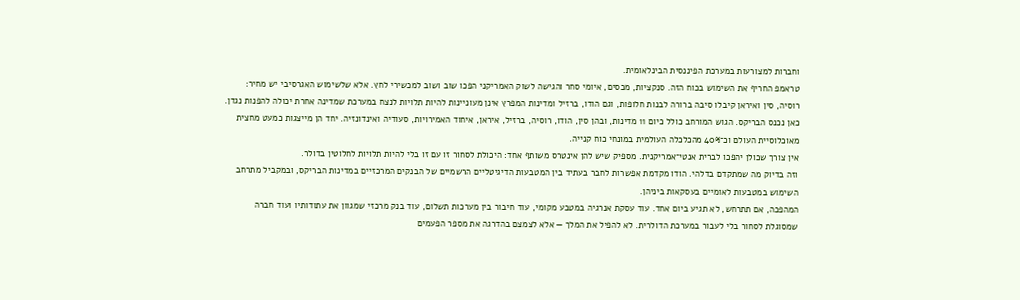וחברות למצורעות במערכת הפיננסית הבינלאומית.
טראמפ החריף את השימוש בכוח הזה. סנקציות, מכסים, איומי סחר והגישה לשוק האמריקני הפכו שוב ושוב למכשירי לחץ. אלא שלשימוש האגרסיבי יש מחיר: רוסיה, סין ואיראן קיבלו סיבה ברורה לבנות חלופות, וגם הודו, ברזיל ומדינות המפרץ אינן מעוניינות להיות תלויות לנצח במערכת שמדינה אחרת יכולה להפנות נגדן.
כאן נכנס הבריקס. הגוש המורחב כולל כיום 11 מדינות, ובהן סין, הודו, רוסיה, ברזיל, איראן, איחוד האמירויות, סעודיה ואינדונזיה. יחד הן מייצגות כמעט מחצית מאוכלוסיית העולם וכ־40% מהכלכלה העולמית במונחי כוח קנייה.
אין צורך שכולן יהפכו לברית אנטי־אמריקנית. מספיק שיש להן אינטרס משותף אחד: היכולת לסחור זו עם זו בלי להיות תלויות לחלוטין בדולר.
וזה בדיוק מה שמתקדם בדלהי. הודו מקדמת אפשרות לחבר בעתיד בין המטבעות הדיגיטליים הרשמיים של הבנקים המרכזיים במדינות הבריקס, ובמקביל מתרחב השימוש במטבעות לאומיים בעסקאות ביניהן.
המהפכה, אם תתרחש, לא תגיע ביום אחד. עוד עסקת אנרגיה במטבע מקומי, עוד חיבור בין מערכות תשלום, עוד בנק מרכזי שמגוון את עתודותיו ועוד חברה שמסוגלת לסחור בלי לעבור במערכת הדולרית. לא להפיל את המלך — אלא לצמצם בהדרגה את מספר הפעמים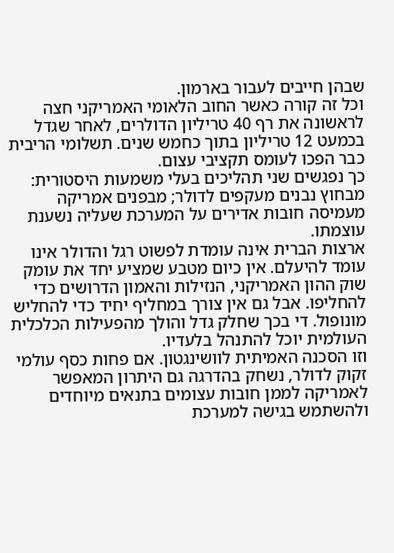שבהן חייבים לעבור בארמון.
וכל זה קורה כאשר החוב הלאומי האמריקני חצה לראשונה את רף 40 טריליון הדולרים, לאחר שגדל בכמעט 12 טריליון בתוך כחמש שנים. תשלומי הריבית כבר הפכו לעומס תקציבי עצום.
כך נפגשים שני תהליכים בעלי משמעות היסטורית: מבחוץ נבנים מעקפים לדולר; מבפנים אמריקה מעמיסה חובות אדירים על המערכת שעליה נשענת עוצמתו.
ארצות הברית אינה עומדת לפשוט רגל והדולר אינו עומד להיעלם. אין כיום מטבע שמציע יחד את עומק שוק ההון האמריקני, הנזילות והאמון הדרושים כדי להחליפו. אבל גם אין צורך במחליף יחיד כדי להחליש מונופול. די בכך שחלק גדל והולך מהפעילות הכלכלית העולמית יוכל להתנהל בלעדיו.
וזו הסכנה האמיתית לוושינגטון. אם פחות כסף עולמי זקוק לדולר, נשחק בהדרגה גם היתרון המאפשר לאמריקה לממן חובות עצומים בתנאים מיוחדים ולהשתמש בגישה למערכת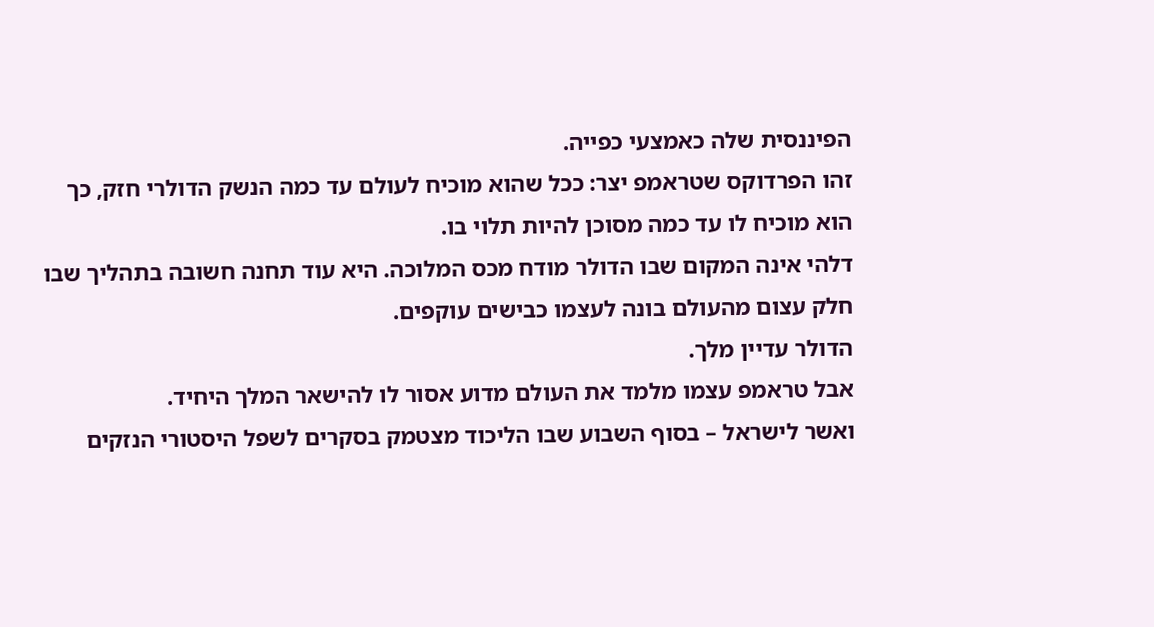הפיננסית שלה כאמצעי כפייה.
זהו הפרדוקס שטראמפ יצר: ככל שהוא מוכיח לעולם עד כמה הנשק הדולרי חזק, כך הוא מוכיח לו עד כמה מסוכן להיות תלוי בו.
דלהי אינה המקום שבו הדולר מודח מכס המלוכה. היא עוד תחנה חשובה בתהליך שבו חלק עצום מהעולם בונה לעצמו כבישים עוקפים.
הדולר עדיין מלך.
אבל טראמפ עצמו מלמד את העולם מדוע אסור לו להישאר המלך היחיד.
ואשר לישראל – בסוף השבוע שבו הליכוד מצטמק בסקרים לשפל היסטורי הנזקים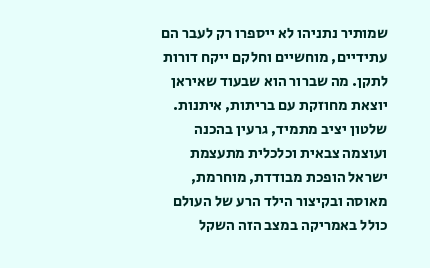שמותיר נתניהו לא ייספרו רק לעבר הם עתידיים, מוחשיים וחלקם ייקח דורות לתקן. מה שברור הוא שבעוד שאיראן יוצאת מחוזקת עם בריתות, איתנות. שלטון יציב מתמיד, גרעין בהכנה ועוצמה צבאית וכלכלית מתעצמת ישראל הופכת מבודדת, מוחרמת, מאוסה ובקיצור הילד הרע של העולם כולל באמריקה במצב הזה השקל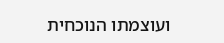ועוצמתו הנוכחית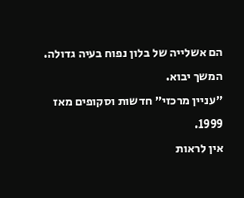הם אשלייה של בלון נפוח בעיה גדולה. המשך יבוא.
״עניין מרכזי״ חדשות וסקופים מאז 1999.
אין לראות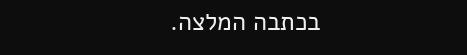בכתבה המלצה.